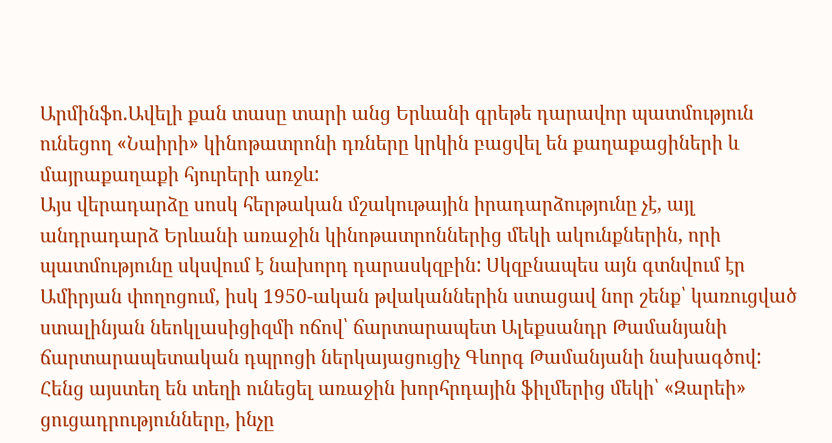Արմինֆո.Ավելի քան տասը տարի անց Երևանի գրեթե դարավոր պատմություն ունեցող «Նաիրի» կինոթատրոնի դռները կրկին բացվել են քաղաքացիների և մայրաքաղաքի հյուրերի առջև:
Այս վերադարձը սոսկ հերթական մշակութային իրադարձությունը չէ, այլ անդրադարձ Երևանի առաջին կինոթատրոններից մեկի ակունքներին, որի պատմությունը սկսվում է նախորդ դարասկզբին: Սկզբնապես այն գտնվում էր Ամիրյան փողոցում, իսկ 1950-ական թվականներին ստացավ նոր շենք՝ կառուցված ստալինյան նեոկլասիցիզմի ոճով՝ ճարտարապետ Ալեքսանդր Թամանյանի ճարտարապետական դպրոցի ներկայացուցիչ Գևորգ Թամանյանի նախագծով:
Հենց այստեղ են տեղի ունեցել առաջին խորհրդային ֆիլմերից մեկի՝ «Զարեի» ցուցադրությունները, ինչը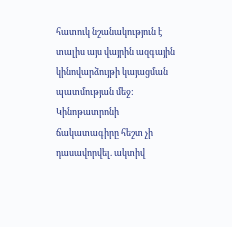հատուկ նշանակություն է տալիս այս վայրին ազգային կինովարձույթի կայացման պատմության մեջ:
Կինոթատրոնի ճակատագիրը հեշտ չի դասավորվել. ակտիվ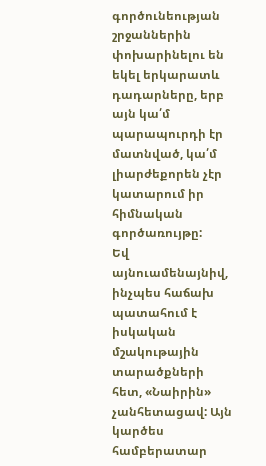գործունեության շրջաններին փոխարինելու են եկել երկարատև դադարները, երբ այն կա՛մ պարապուրդի էր մատնված, կա՛մ լիարժեքորեն չէր կատարում իր հիմնական գործառույթը:
Եվ այնուամենայնիվ, ինչպես հաճախ պատահում է իսկական մշակութային տարածքների հետ, «Նաիրին» չանհետացավ: Այն կարծես համբերատար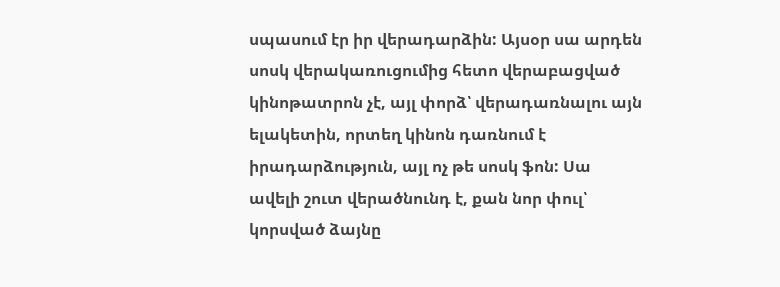սպասում էր իր վերադարձին: Այսօր սա արդեն սոսկ վերակառուցումից հետո վերաբացված կինոթատրոն չէ, այլ փորձ՝ վերադառնալու այն ելակետին, որտեղ կինոն դառնում է իրադարձություն, այլ ոչ թե սոսկ ֆոն: Սա ավելի շուտ վերածնունդ է, քան նոր փուլ՝ կորսված ձայնը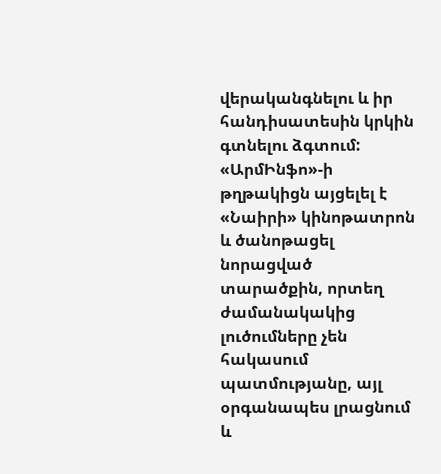վերականգնելու և իր հանդիսատեսին կրկին գտնելու ձգտում:
«ԱրմԻնֆո»-ի թղթակիցն այցելել է «Նաիրի» կինոթատրոն և ծանոթացել նորացված տարածքին, որտեղ ժամանակակից լուծումները չեն հակասում պատմությանը, այլ օրգանապես լրացնում և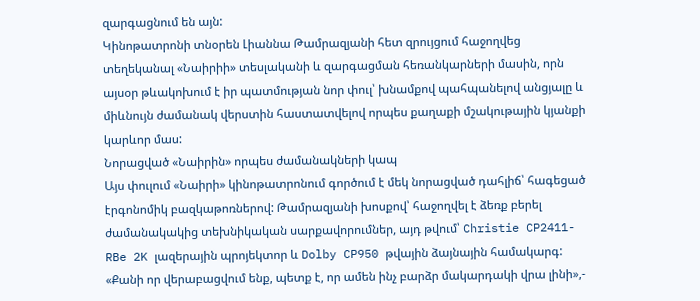զարգացնում են այն:
Կինոթատրոնի տնօրեն Լիաննա Թամրազյանի հետ զրույցում հաջողվեց տեղեկանալ «Նաիրիի» տեսլականի և զարգացման հեռանկարների մասին, որն այսօր թևակոխում է իր պատմության նոր փուլ՝ խնամքով պահպանելով անցյալը և միևնույն ժամանակ վերստին հաստատվելով որպես քաղաքի մշակութային կյանքի կարևոր մաս:
Նորացված «Նաիրին» որպես ժամանակների կապ
Այս փուլում «Նաիրի» կինոթատրոնում գործում է մեկ նորացված դահլիճ՝ հագեցած էրգոնոմիկ բազկաթոռներով: Թամրազյանի խոսքով՝ հաջողվել է ձեռք բերել ժամանակակից տեխնիկական սարքավորումներ, այդ թվում՝ Christie CP2411-RBe 2K լազերային պրոյեկտոր և Dolby CP950 թվային ձայնային համակարգ:
«Քանի որ վերաբացվում ենք, պետք է, որ ամեն ինչ բարձր մակարդակի վրա լինի»,-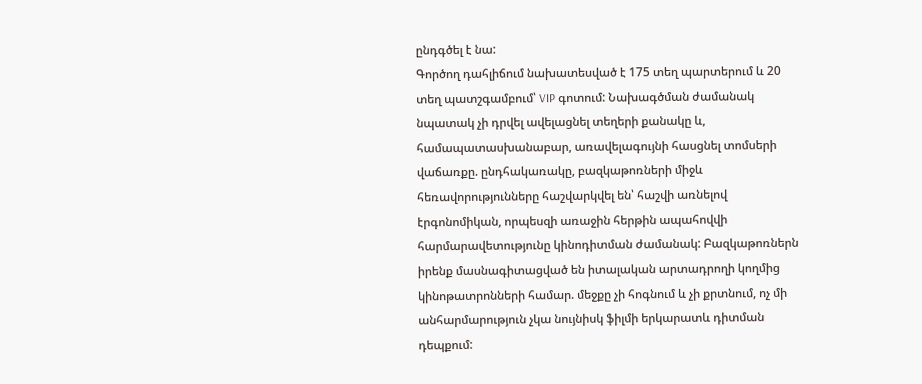ընդգծել է նա:
Գործող դահլիճում նախատեսված է 175 տեղ պարտերում և 20 տեղ պատշգամբում՝ VIP գոտում: Նախագծման ժամանակ նպատակ չի դրվել ավելացնել տեղերի քանակը և, համապատասխանաբար, առավելագույնի հասցնել տոմսերի վաճառքը. ընդհակառակը, բազկաթոռների միջև հեռավորությունները հաշվարկվել են՝ հաշվի առնելով էրգոնոմիկան, որպեսզի առաջին հերթին ապահովվի հարմարավետությունը կինոդիտման ժամանակ: Բազկաթոռներն իրենք մասնագիտացված են իտալական արտադրողի կողմից կինոթատրոնների համար. մեջքը չի հոգնում և չի քրտնում, ոչ մի անհարմարություն չկա նույնիսկ ֆիլմի երկարատև դիտման դեպքում: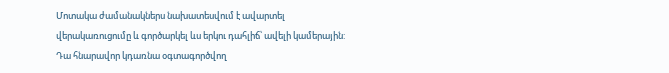Մոտակա ժամանակներս նախատեսվում է ավարտել վերակառուցումը և գործարկել ևս երկու դահլիճ՝ ավելի կամերային: Դա հնարավոր կդառնա օգտագործվող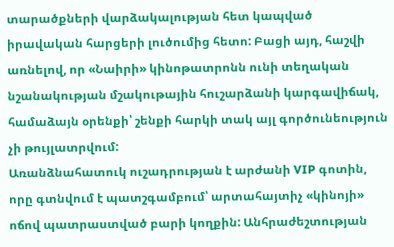տարածքների վարձակալության հետ կապված իրավական հարցերի լուծումից հետո: Բացի այդ, հաշվի առնելով, որ «Նաիրի» կինոթատրոնն ունի տեղական նշանակության մշակութային հուշարձանի կարգավիճակ, համաձայն օրենքի՝ շենքի հարկի տակ այլ գործունեություն չի թույլատրվում:
Առանձնահատուկ ուշադրության է արժանի VIP գոտին, որը գտնվում է պատշգամբում՝ արտահայտիչ «կինոյի» ոճով պատրաստված բարի կողքին: Անհրաժեշտության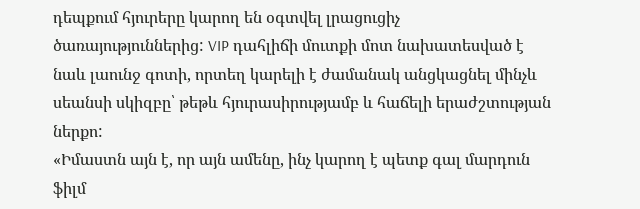դեպքում հյուրերը կարող են օգտվել լրացուցիչ ծառայություններից: VIP դահլիճի մուտքի մոտ նախատեսված է նաև լաունջ գոտի, որտեղ կարելի է ժամանակ անցկացնել մինչև սեանսի սկիզբը՝ թեթև հյուրասիրությամբ և հաճելի երաժշտության ներքո:
«Իմաստն այն է, որ այն ամենը, ինչ կարող է պետք գալ մարդուն ֆիլմ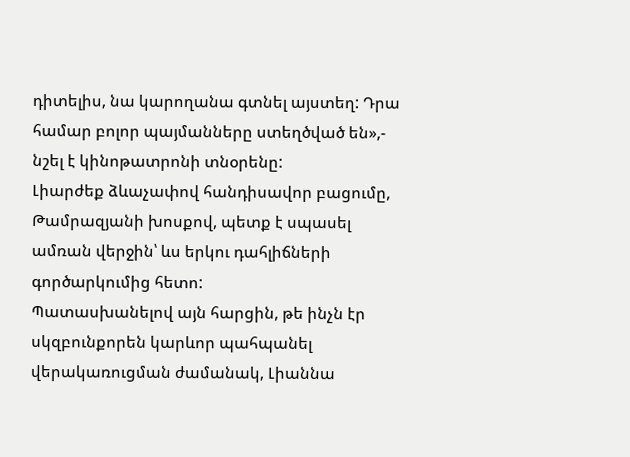դիտելիս, նա կարողանա գտնել այստեղ: Դրա համար բոլոր պայմանները ստեղծված են»,- նշել է կինոթատրոնի տնօրենը:
Լիարժեք ձևաչափով հանդիսավոր բացումը, Թամրազյանի խոսքով, պետք է սպասել ամռան վերջին՝ ևս երկու դահլիճների գործարկումից հետո:
Պատասխանելով այն հարցին, թե ինչն էր սկզբունքորեն կարևոր պահպանել վերակառուցման ժամանակ, Լիաննա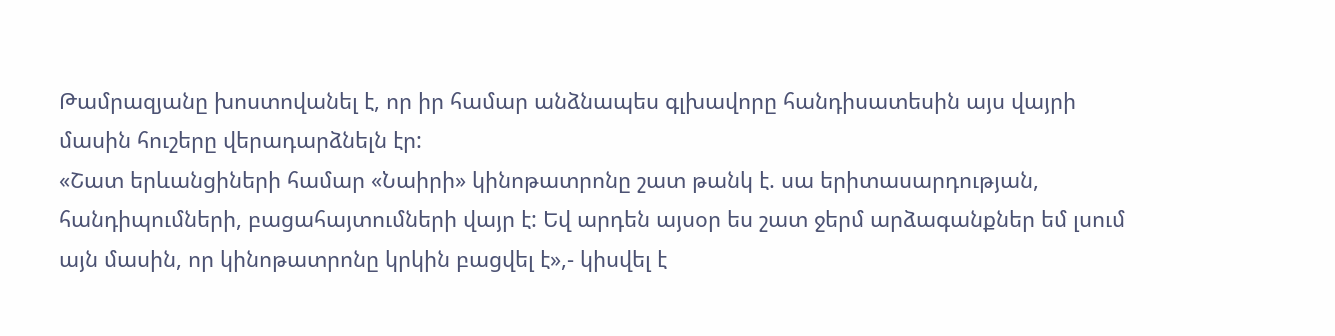Թամրազյանը խոստովանել է, որ իր համար անձնապես գլխավորը հանդիսատեսին այս վայրի մասին հուշերը վերադարձնելն էր:
«Շատ երևանցիների համար «Նաիրի» կինոթատրոնը շատ թանկ է. սա երիտասարդության, հանդիպումների, բացահայտումների վայր է: Եվ արդեն այսօր ես շատ ջերմ արձագանքներ եմ լսում այն մասին, որ կինոթատրոնը կրկին բացվել է»,- կիսվել է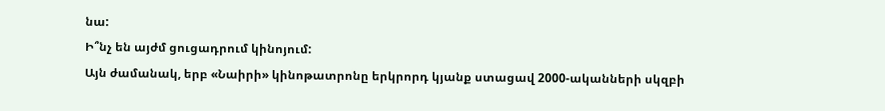նա:
Ի՞նչ են այժմ ցուցադրում կինոյում:
Այն ժամանակ, երբ «Նաիրի» կինոթատրոնը երկրորդ կյանք ստացավ 2000-ականների սկզբի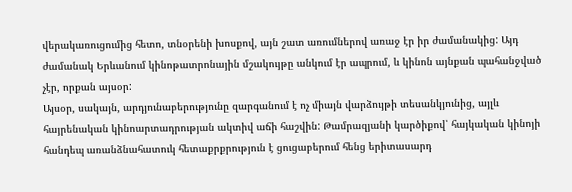վերակառուցումից հետո, տնօրենի խոսքով, այն շատ առումներով առաջ էր իր ժամանակից: Այդ ժամանակ Երևանում կինոթատրոնային մշակույթը անկում էր ապրում, և կինոն այնքան պահանջված չէր, որքան այսօր:
Այսօր, սակայն, արդյունաբերությունը զարգանում է ոչ միայն վարձույթի տեսանկյունից, այլև հայրենական կինոարտադրության ակտիվ աճի հաշվին: Թամրազյանի կարծիքով՝ հայկական կինոյի հանդեպ առանձնահատուկ հետաքրքրություն է ցուցաբերում հենց երիտասարդ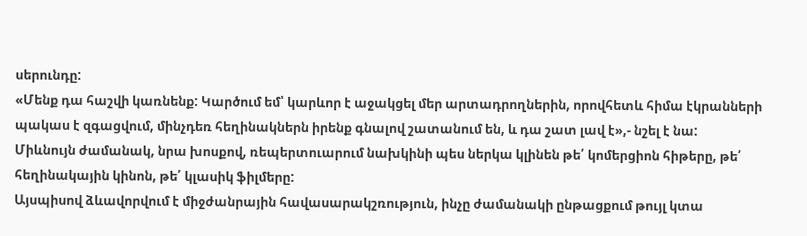սերունդը:
«Մենք դա հաշվի կառնենք: Կարծում եմ՝ կարևոր է աջակցել մեր արտադրողներին, որովհետև հիմա էկրանների պակաս է զգացվում, մինչդեռ հեղինակներն իրենք գնալով շատանում են, և դա շատ լավ է»,- նշել է նա:
Միևնույն ժամանակ, նրա խոսքով, ռեպերտուարում նախկինի պես ներկա կլինեն թե՛ կոմերցիոն հիթերը, թե՛ հեղինակային կինոն, թե՛ կլասիկ ֆիլմերը:
Այսպիսով ձևավորվում է միջժանրային հավասարակշռություն, ինչը ժամանակի ընթացքում թույլ կտա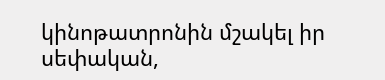կինոթատրոնին մշակել իր սեփական,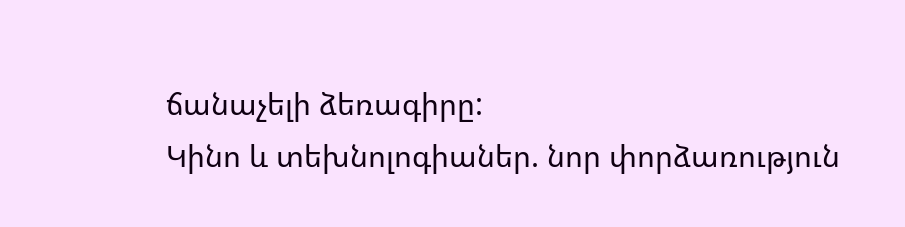ճանաչելի ձեռագիրը:
Կինո և տեխնոլոգիաներ. նոր փորձառություն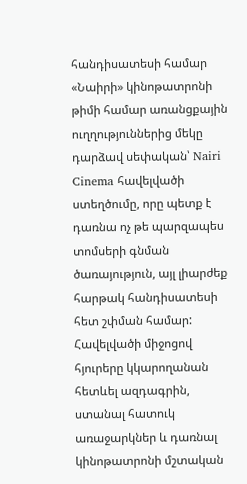հանդիսատեսի համար
«Նաիրի» կինոթատրոնի թիմի համար առանցքային ուղղություններից մեկը դարձավ սեփական՝ Nairi Cinema հավելվածի ստեղծումը, որը պետք է դառնա ոչ թե պարզապես տոմսերի գնման ծառայություն, այլ լիարժեք հարթակ հանդիսատեսի հետ շփման համար: Հավելվածի միջոցով հյուրերը կկարողանան հետևել ազդագրին, ստանալ հատուկ առաջարկներ և դառնալ կինոթատրոնի մշտական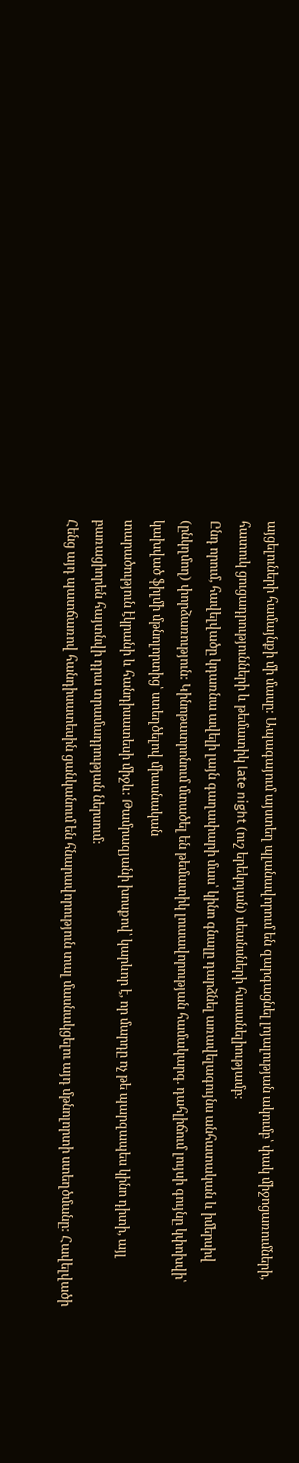այցելուների համայնքի մի մասը: Ապագայում այստեղ պլանավորում են զարգացնել լոյալության ակումբ՝ փակ միջոցառումների, հատուկ ցուցադրությունների և թեմատիկ late night (ուշ երեկոյան) սեանսների հասանելիությամբ:
Ընդ որում, հավելվածը կդառնա ավելի լայն գաղափարի մաս՝ կինո գնալը դարձնել առավելագույնս անհատական և իմերսիվ (ընկղմող) փորձառություն: Կինոթատրոնում մտածել են թեմատիկ լուսավորության համակարգ. դահլիճում լույսի գույնը կփոխվի՝ կախված ֆիլմի մթնոլորտից՝ ստեղծելով միասնական
տարածություն էկրանի և հանդիսատեսի միջև: Թամրազյանի խոսքով՝ կարևոր է, որ մարդը ոչ թե պարզապես կինո դիտի, այլ բառացիորեն հայտնվի դրա տրամադրության ներսում:
Հենց այդ պատճառով հանդիսատեսին ցանկանում են հնարավորություն տալ մասնակցելու այդ մթնոլորտի ստեղծմանը: Հավելվածի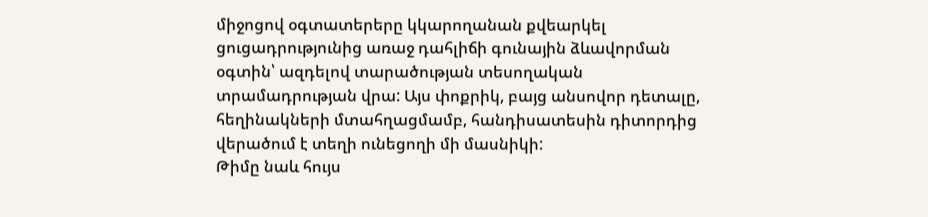միջոցով օգտատերերը կկարողանան քվեարկել ցուցադրությունից առաջ դահլիճի գունային ձևավորման օգտին՝ ազդելով տարածության տեսողական տրամադրության վրա: Այս փոքրիկ, բայց անսովոր դետալը, հեղինակների մտահղացմամբ, հանդիսատեսին դիտորդից վերածում է տեղի ունեցողի մի մասնիկի:
Թիմը նաև հույս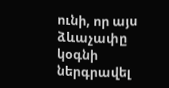ունի, որ այս ձևաչափը կօգնի ներգրավել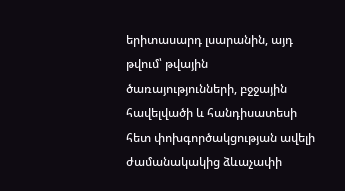երիտասարդ լսարանին, այդ թվում՝ թվային ծառայությունների, բջջային հավելվածի և հանդիսատեսի հետ փոխգործակցության ավելի ժամանակակից ձևաչափի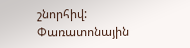շնորհիվ:
Փառատոնային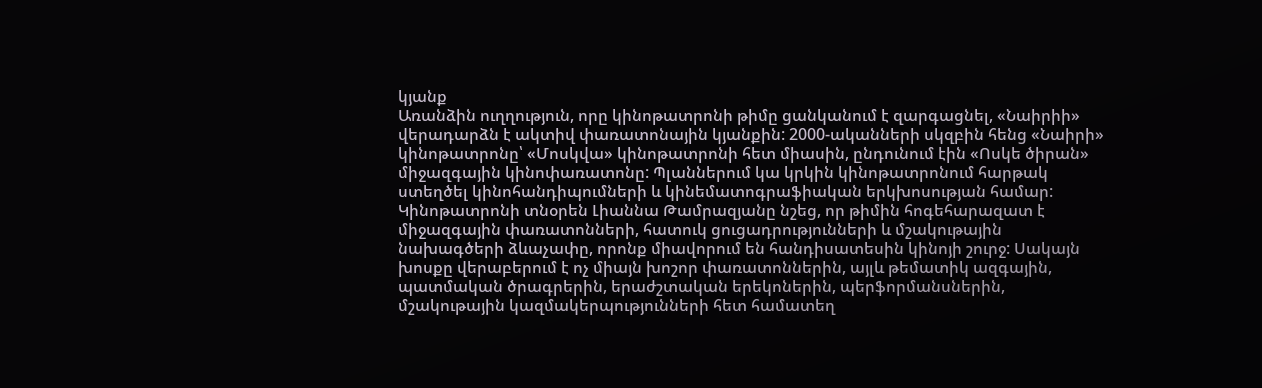կյանք
Առանձին ուղղություն, որը կինոթատրոնի թիմը ցանկանում է զարգացնել, «Նաիրիի» վերադարձն է ակտիվ փառատոնային կյանքին: 2000-ականների սկզբին հենց «Նաիրի» կինոթատրոնը՝ «Մոսկվա» կինոթատրոնի հետ միասին, ընդունում էին «Ոսկե ծիրան» միջազգային կինոփառատոնը: Պլաններում կա կրկին կինոթատրոնում հարթակ ստեղծել կինոհանդիպումների և կինեմատոգրաֆիական երկխոսության համար:
Կինոթատրոնի տնօրեն Լիաննա Թամրազյանը նշեց, որ թիմին հոգեհարազատ է միջազգային փառատոնների, հատուկ ցուցադրությունների և մշակութային նախագծերի ձևաչափը, որոնք միավորում են հանդիսատեսին կինոյի շուրջ: Սակայն խոսքը վերաբերում է ոչ միայն խոշոր փառատոններին, այլև թեմատիկ ազգային, պատմական ծրագրերին, երաժշտական երեկոներին, պերֆորմանսներին, մշակութային կազմակերպությունների հետ համատեղ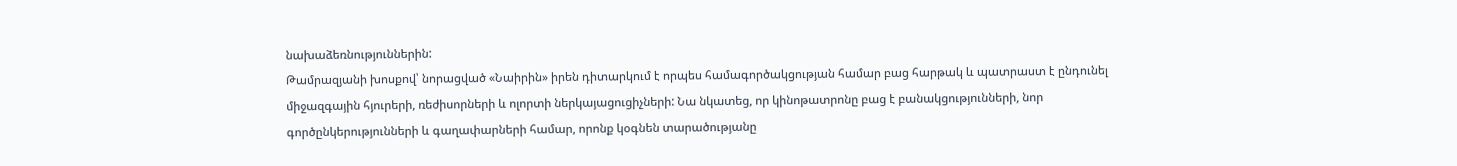նախաձեռնություններին:
Թամրազյանի խոսքով՝ նորացված «Նաիրին» իրեն դիտարկում է որպես համագործակցության համար բաց հարթակ և պատրաստ է ընդունել միջազգային հյուրերի, ռեժիսորների և ոլորտի ներկայացուցիչների: Նա նկատեց, որ կինոթատրոնը բաց է բանակցությունների, նոր գործընկերությունների և գաղափարների համար, որոնք կօգնեն տարածությանը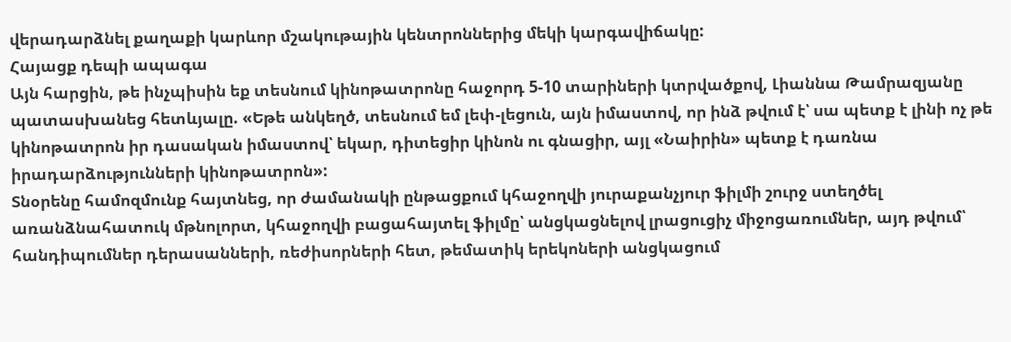վերադարձնել քաղաքի կարևոր մշակութային կենտրոններից մեկի կարգավիճակը:
Հայացք դեպի ապագա
Այն հարցին, թե ինչպիսին եք տեսնում կինոթատրոնը հաջորդ 5-10 տարիների կտրվածքով, Լիաննա Թամրազյանը պատասխանեց հետևյալը. «Եթե անկեղծ, տեսնում եմ լեփ-լեցուն, այն իմաստով, որ ինձ թվում է՝ սա պետք է լինի ոչ թե կինոթատրոն իր դասական իմաստով՝ եկար, դիտեցիր կինոն ու գնացիր, այլ «Նաիրին» պետք է դառնա իրադարձությունների կինոթատրոն»:
Տնօրենը համոզմունք հայտնեց, որ ժամանակի ընթացքում կհաջողվի յուրաքանչյուր ֆիլմի շուրջ ստեղծել առանձնահատուկ մթնոլորտ, կհաջողվի բացահայտել ֆիլմը՝ անցկացնելով լրացուցիչ միջոցառումներ, այդ թվում՝ հանդիպումներ դերասանների, ռեժիսորների հետ, թեմատիկ երեկոների անցկացում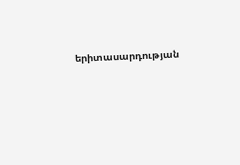երիտասարդության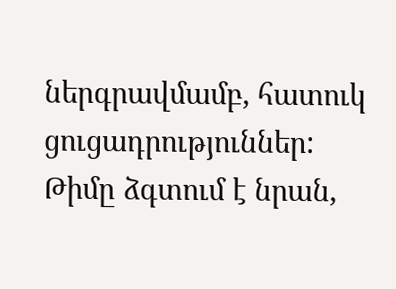ներգրավմամբ, հատուկ ցուցադրություններ:
Թիմը ձգտում է նրան,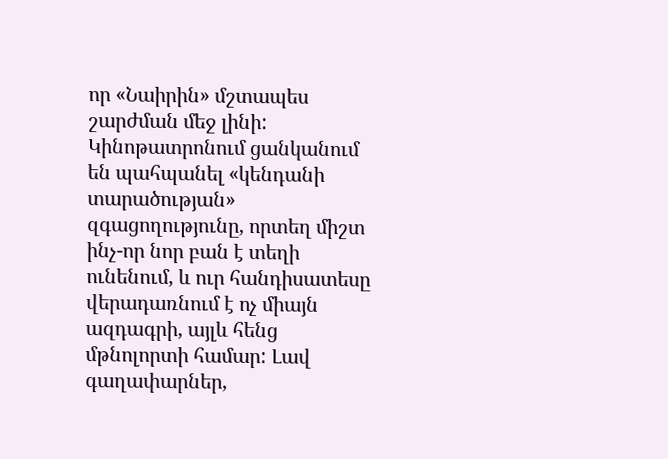որ «Նաիրին» մշտապես շարժման մեջ լինի: Կինոթատրոնում ցանկանում են պահպանել «կենդանի տարածության» զգացողությունը, որտեղ միշտ ինչ-որ նոր բան է տեղի ունենում, և ուր հանդիսատեսը վերադառնում է ոչ միայն ազդագրի, այլև հենց մթնոլորտի համար: Լավ գաղափարներ,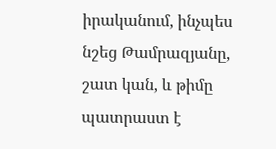իրականում, ինչպես նշեց Թամրազյանը, շատ կան, և թիմը պատրաստ է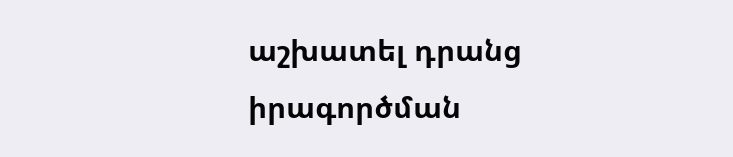աշխատել դրանց իրագործման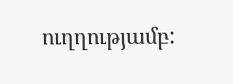ուղղությամբ: